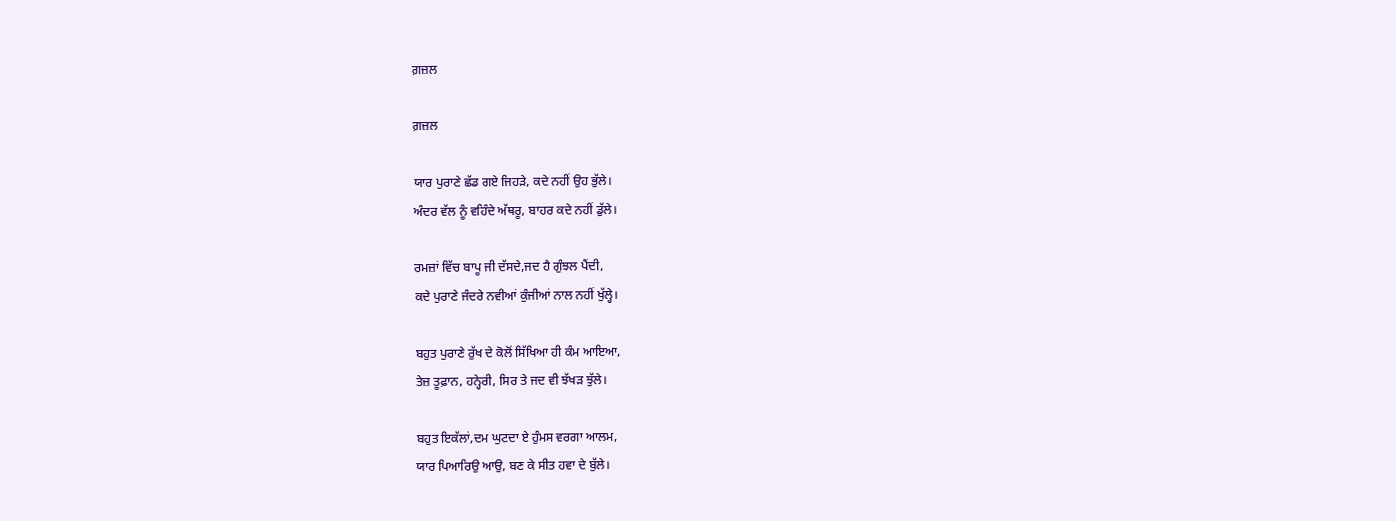ਗ਼ਜ਼ਲ

ਗ਼ਜ਼ਲ

ਯਾਰ ਪੁਰਾਣੇ ਛੱਡ ਗਏ ਜਿਹੜੇ, ਕਦੇ ਨਹੀਂ ਉਹ ਭੁੱਲੇ।
ਅੰਦਰ ਵੱਲ ਨੂੰ ਵਹਿੰਦੇ ਅੱਥਰੂ, ਬਾਹਰ ਕਦੇ ਨਹੀਂ ਡੁੱਲੇ।

ਰਮਜ਼ਾਂ ਵਿੱਚ ਬਾਪੂ ਜੀ ਦੱਸਦੇ,ਜਦ ਹੈ ਗੁੰਝਲ ਪੈਂਦੀ,
ਕਦੇ ਪੁਰਾਣੇ ਜੰਦਰੇ ਨਵੀਆਂ ਕੁੰਜੀਆਂ ਨਾਲ ਨਹੀਂ ਖੁੱਲ੍ਹੇ।

ਬਹੁਤ ਪੁਰਾਣੇ ਰੁੱਖ ਦੇ ਕੋਲੋਂ ਸਿੱਖਿਆ ਹੀ ਕੰਮ ਆਇਆ,
ਤੇਜ਼ ਤੂਫ਼ਾਨ, ਹਨ੍ਹੇਰੀ, ਸਿਰ ਤੇ ਜਦ ਵੀ ਝੱਖੜ ਝੁੱਲੇ।

ਬਹੁਤ ਇਕੱਲਾਂ,ਦਮ ਘੁਟਦਾ ਏ ਹੁੰਮਸ ਵਰਗਾ ਆਲਮ,
ਯਾਰ ਪਿਆਰਿਉ ਆਉ, ਬਣ ਕੇ ਸੀਤ ਹਵਾ ਦੇ ਬੁੱਲੇ।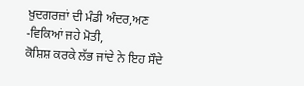ਖ਼ੁਦਗਰਜ਼ਾਂ ਦੀ ਮੰਡੀ ਅੰਦਰ,ਅਣ -ਵਿਕਿਆਂ ਜਹੇ ਮੋਤੀ,
ਕੋਸ਼ਿਸ਼ ਕਰਕੇ ਲੱਭ ਜਾਂਦੇ ਨੇ ਇਹ ਸੌਦੇ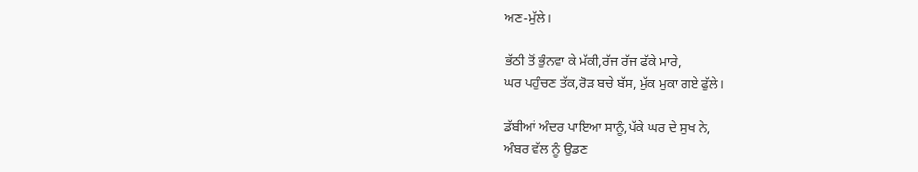ਅਣ-ਮੁੱਲੇ।

ਭੱਠੀ ਤੋਂ ਭੁੰਨਵਾ ਕੇ ਮੱਕੀ,ਰੱਜ ਰੱਜ ਫੱਕੇ ਮਾਰੇ,
ਘਰ ਪਹੁੰਚਣ ਤੱਕ,ਰੋੜ ਬਚੇ ਬੱਸ, ਮੁੱਕ ਮੁਕਾ ਗਏ ਫੁੱਲੇ।

ਡੱਬੀਆਂ ਅੰਦਰ ਪਾਇਆ ਸਾਨੂੰ,ਪੱਕੇ ਘਰ ਦੇ ਸੁਖ ਨੇ,
ਅੰਬਰ ਵੱਲ ਨੂੰ ਉਡਣ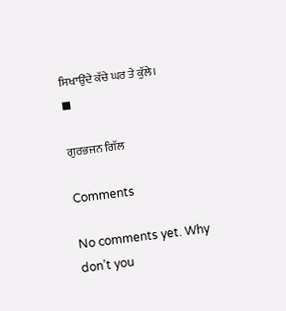ਸਿਖਾਉਂਦੇ ਕੱਚੇ ਘਰ ਤੇ ਕੁੱਲੇ।
◼

ਗੁਰਭਜਨ ਗਿੱਲ

Comments

No comments yet. Why don’t you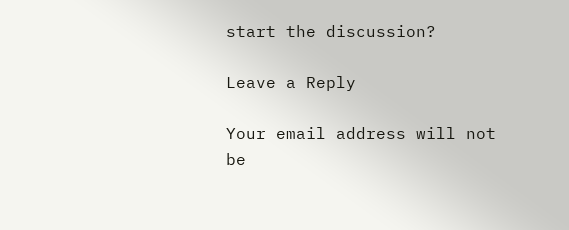start the discussion?

Leave a Reply

Your email address will not be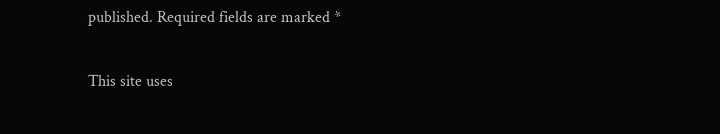published. Required fields are marked *

This site uses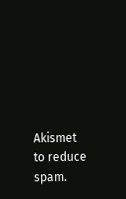Akismet to reduce spam.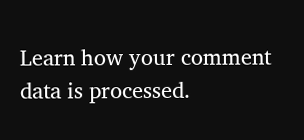Learn how your comment data is processed.